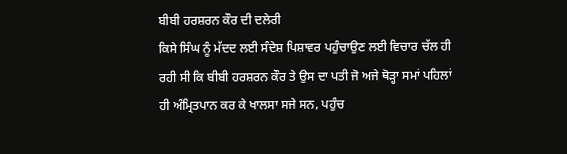ਬੀਬੀ ਹਰਸ਼ਰਨ ਕੌਰ ਦੀ ਦਲੇਰੀ
ਕਿਸੇ ਸਿੰਘ ਨੂੰ ਮੱਦਦ ਲਈ ਸੰਦੇਸ਼ ਪਿਸ਼ਾਵਰ ਪਹੁੰਚਾਉਣ ਲਈ ਵਿਚਾਰ ਚੱਲ ਹੀ ਰਹੀ ਸੀ ਕਿ ਬੀਬੀ ਹਰਸ਼ਰਨ ਕੌਰ ਤੇ ਉਸ ਦਾ ਪਤੀ ਜੋ ਅਜੇ ਥੋੜ੍ਹਾ ਸਮਾਂ ਪਹਿਲਾਂ ਹੀ ਅੰਮ੍ਰਿਤਪਾਨ ਕਰ ਕੇ ਖਾਲਸਾ ਸਜੇ ਸਨ, ਪਹੁੰਚ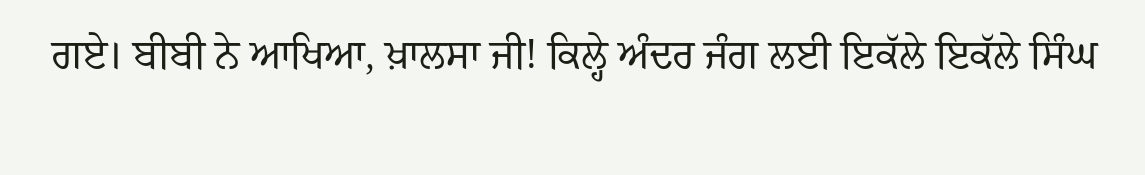ਗਏ। ਬੀਬੀ ਨੇ ਆਖਿਆ, ਖ਼ਾਲਸਾ ਜੀ! ਕਿਲ੍ਹੇ ਅੰਦਰ ਜੰਗ ਲਈ ਇਕੱਲੇ ਇਕੱਲੇ ਸਿੰਘ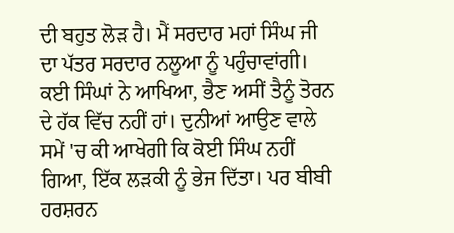ਦੀ ਬਹੁਤ ਲੋੜ ਹੈ। ਮੈਂ ਸਰਦਾਰ ਮਹਾਂ ਸਿੰਘ ਜੀ ਦਾ ਪੱਤਰ ਸਰਦਾਰ ਨਲੂਆ ਨੂੰ ਪਹੁੰਚਾਵਾਂਗੀ। ਕਈ ਸਿੰਘਾਂ ਨੇ ਆਖਿਆ, ਭੈਣ ਅਸੀਂ ਤੈਨੂੰ ਤੋਰਨ ਦੇ ਹੱਕ ਵਿੱਚ ਨਹੀਂ ਹਾਂ। ਦੁਨੀਆਂ ਆਉਣ ਵਾਲੇ ਸਮੇਂ 'ਚ ਕੀ ਆਖੇਗੀ ਕਿ ਕੋਈ ਸਿੰਘ ਨਹੀਂ ਗਿਆ, ਇੱਕ ਲੜਕੀ ਨੂੰ ਭੇਜ ਦਿੱਤਾ। ਪਰ ਬੀਬੀ ਹਰਸ਼ਰਨ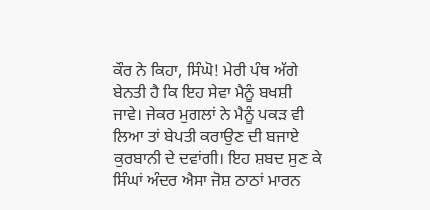ਕੌਰ ਨੇ ਕਿਹਾ, ਸਿੰਘੋ! ਮੇਰੀ ਪੰਥ ਅੱਗੇ ਬੇਨਤੀ ਹੈ ਕਿ ਇਹ ਸੇਵਾ ਮੈਨੂੰ ਬਖਸ਼ੀ ਜਾਵੇ। ਜੇਕਰ ਮੁਗਲਾਂ ਨੇ ਮੈਨੂੰ ਪਕੜ ਵੀ ਲਿਆ ਤਾਂ ਬੇਪਤੀ ਕਰਾਉਣ ਦੀ ਬਜਾਏ ਕੁਰਬਾਨੀ ਦੇ ਦਵਾਂਗੀ। ਇਹ ਸ਼ਬਦ ਸੁਣ ਕੇ ਸਿੰਘਾਂ ਅੰਦਰ ਐਸਾ ਜੋਸ਼ ਠਾਠਾਂ ਮਾਰਨ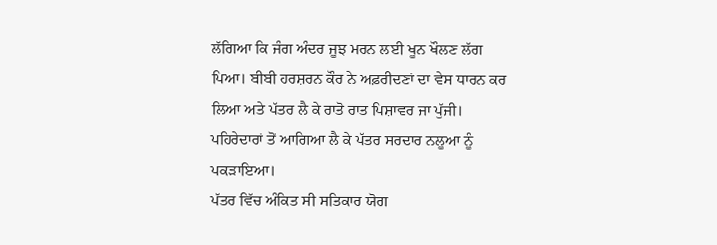ਲੱਗਿਆ ਕਿ ਜੰਗ ਅੰਦਰ ਜੂਝ ਮਰਨ ਲਈ ਖੂਨ ਖੌਲਣ ਲੱਗ ਪਿਆ। ਬੀਬੀ ਹਰਸ਼ਰਨ ਕੌਰ ਨੇ ਅਫ਼ਰੀਦਣਾਂ ਦਾ ਵੇਸ ਧਾਰਨ ਕਰ ਲਿਆ ਅਤੇ ਪੱਤਰ ਲੈ ਕੇ ਰਾਤੋ ਰਾਤ ਪਿਸ਼ਾਵਰ ਜਾ ਪੁੱਜੀ। ਪਹਿਰੇਦਾਰਾਂ ਤੋਂ ਆਗਿਆ ਲੈ ਕੇ ਪੱਤਰ ਸਰਦਾਰ ਨਲੂਆ ਨੂੰ ਪਕੜਾਇਆ।
ਪੱਤਰ ਵਿੱਚ ਅੰਕਿਤ ਸੀ ਸਤਿਕਾਰ ਯੋਗ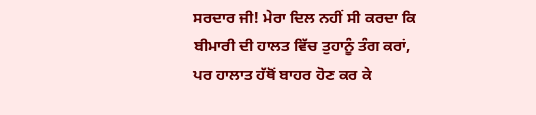ਸਰਦਾਰ ਜੀ! ਮੇਰਾ ਦਿਲ ਨਹੀਂ ਸੀ ਕਰਦਾ ਕਿ ਬੀਮਾਰੀ ਦੀ ਹਾਲਤ ਵਿੱਚ ਤੁਹਾਨੂੰ ਤੰਗ ਕਰਾਂ, ਪਰ ਹਾਲਾਤ ਹੱਥੋਂ ਬਾਹਰ ਹੋਣ ਕਰ ਕੇ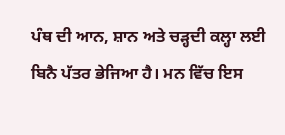ਪੰਥ ਦੀ ਆਨ, ਸ਼ਾਨ ਅਤੇ ਚੜ੍ਹਦੀ ਕਲ੍ਹਾ ਲਈ ਬਿਨੈ ਪੱਤਰ ਭੇਜਿਆ ਹੈ। ਮਨ ਵਿੱਚ ਇਸ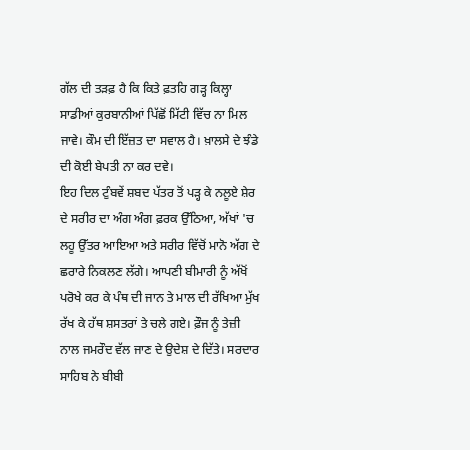ਗੱਲ ਦੀ ਤੜਫ਼ ਹੈ ਕਿ ਕਿਤੇ ਫ਼ਤਹਿ ਗੜ੍ਹ ਕਿਲ੍ਹਾ ਸਾਡੀਆਂ ਕੁਰਬਾਨੀਆਂ ਪਿੱਛੋਂ ਮਿੱਟੀ ਵਿੱਚ ਨਾ ਮਿਲ ਜਾਵੇ। ਕੌਮ ਦੀ ਇੱਜ਼ਤ ਦਾ ਸਵਾਲ ਹੈ। ਖ਼ਾਲਸੇ ਦੇ ਝੰਡੇ ਦੀ ਕੋਈ ਬੇਪਤੀ ਨਾ ਕਰ ਦਵੇ।
ਇਹ ਦਿਲ ਟੁੰਬਵੇਂ ਸ਼ਬਦ ਪੱਤਰ ਤੋਂ ਪੜ੍ਹ ਕੇ ਨਲੂਏ ਸ਼ੇਰ ਦੇ ਸਰੀਰ ਦਾ ਅੰਗ ਅੰਗ ਫ਼ਰਕ ਉੱਠਿਆ, ਅੱਖਾਂ 'ਚ ਲਹੂ ਉੱਤਰ ਆਇਆ ਅਤੇ ਸਰੀਰ ਵਿੱਚੋਂ ਮਾਨੋ ਅੱਗ ਦੇ ਛਰਾਰੇ ਨਿਕਲਣ ਲੱਗੇ। ਆਪਣੀ ਬੀਮਾਰੀ ਨੂੰ ਅੱਖੋਂ ਪਰੋਖੇ ਕਰ ਕੇ ਪੰਥ ਦੀ ਜਾਨ ਤੇ ਮਾਲ ਦੀ ਰੱਖਿਆ ਮੁੱਖ ਰੱਖ ਕੇ ਹੱਥ ਸ਼ਸਤਰਾਂ ਤੇ ਚਲੇ ਗਏ। ਫ਼ੌਜ ਨੂੰ ਤੇਜ਼ੀ ਨਾਲ ਜਮਰੌਦ ਵੱਲ ਜਾਣ ਦੇ ਉਦੇਸ਼ ਦੇ ਦਿੱਤੇ। ਸਰਦਾਰ ਸਾਹਿਬ ਨੇ ਬੀਬੀ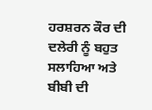ਹਰਸ਼ਰਨ ਕੌਰ ਦੀ ਦਲੇਰੀ ਨੂੰ ਬਹੁਤ ਸਲਾਹਿਆ ਅਤੇ ਬੀਬੀ ਦੀ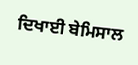ਦਿਖਾਈ ਬੇਮਿਸਾਲ